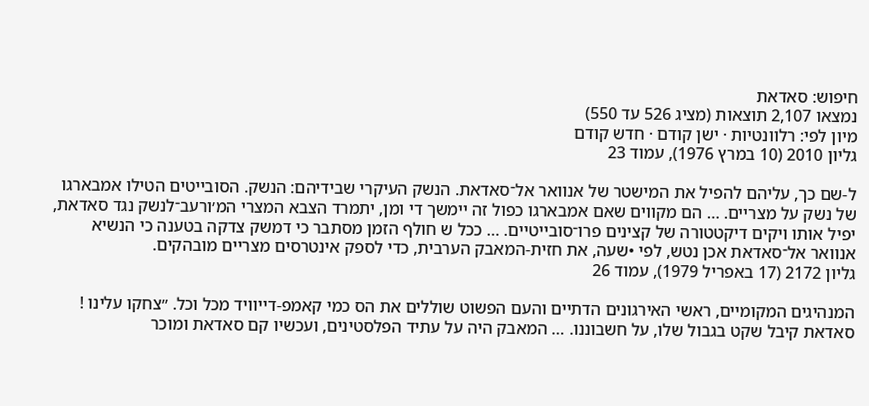חיפוש: סאדאת
נמצאו 2,107 תוצאות (מציג 526 עד 550)
מיון לפי: רלוונטיות · ישן קודם · חדש קודם
גליון 2010 (10 במרץ 1976), עמוד 23

ל-שם כך, עליהם להפיל את המישטר של אנוואר אל־סאדאת. הנשק העיקרי שבידיהם: הנשק. הסובייטים הטילו אמבארגו של נשק על מצריים. … הם מקווים שאם אמבארגו כפול זה יימשך די ומן, יתמרד הצבא המצרי המ׳ורעב־לנשק נגד סאדאת, יפיל אותו ויקים דיקטטורה של קצינים פרו־סובייטיים. … ככל ש חולף הזמן מסתבר כי דמשק צדקה בטענה כי הנשיא אנוואר אל־סאדאת אכן נטש, לפי •שעה, את חזית-המאבק הערבית, כדי לספק אינטרסים מצריים מובהקים.
גליון 2172 (17 באפריל 1979), עמוד 26

המנהיגים המקומיים, ראשי האירגונים הדתיים והעם הפשוט שוללים את הס כמי קאמפ-דייוויד מכל וכל. ״צחקו עלינו ! סאדאת קיבל שקט בגבול שלו, על חשבוננו. … המאבק היה על עתיד הפלסטינים, ועכשיו קם סאדאת ומוכר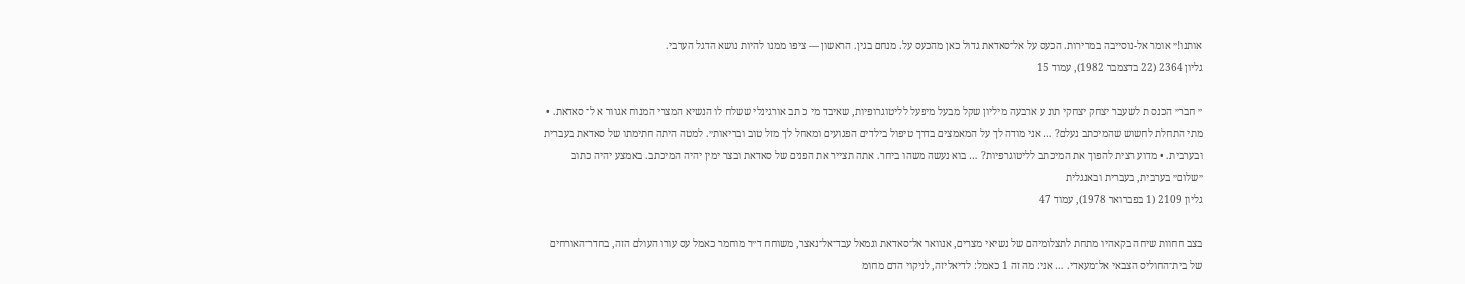אותנו!״ אומר אל-נוסייבה במרירות. הכעס על אל־סאדאת גדול כאן מהכעס על. מנחם בגין. הראשון — ציפו ממנו להיות נושא הדגל הערבי.
גליון 2364 (22 בדצמבר 1982), עמוד 15

״ חבר״ הכנס ת לשעבר יצחק יצחקי תונ ע ארבעה מיליון שקל מבעל מיפעל לליטוגרופיות, שאיבד מי כ תב אורגינלי ששלח לו הנשיא המצרי המנוח אגוור א ל־ סאדאת. • מתי התחלת לחשוש שהמיכתב נעלם? … אני מודה לך על המאמצים בדרך טיפול בילדים הפגועים ומאחל לך מזל טוב ובריאות״. למטה היתה חתימתו של סאדאת בעברית ובערבית. • מדוע רצית להפוך את המיכתב לליטוגרפיות? … בוא נעשה משהו ביחר. אתה תצייר את הפנים של סאדאת ובצר ימין יהיה המיכתב. באמצע יהיה כתוב ״שלום״ בערבית, בעברית ובאנגלית
גליון 2109 (1 בפברואר 1978), עמוד 47

בצב חחוות שיחה בקאהיו מתחת לתצלומיהם של נשיאי מצרים, אנוואר אל־סאדאת וגמאל עבד־אל־נאצר, משוחח ד״ר מוחמר כאמל עס עורו העולם הזה, בחדר־האורחים של בית־החוליס הצבאי אל־מעאדי. … אני: מה זה 1 כאמל: לדיאליזה, לניקוי הדם מחומ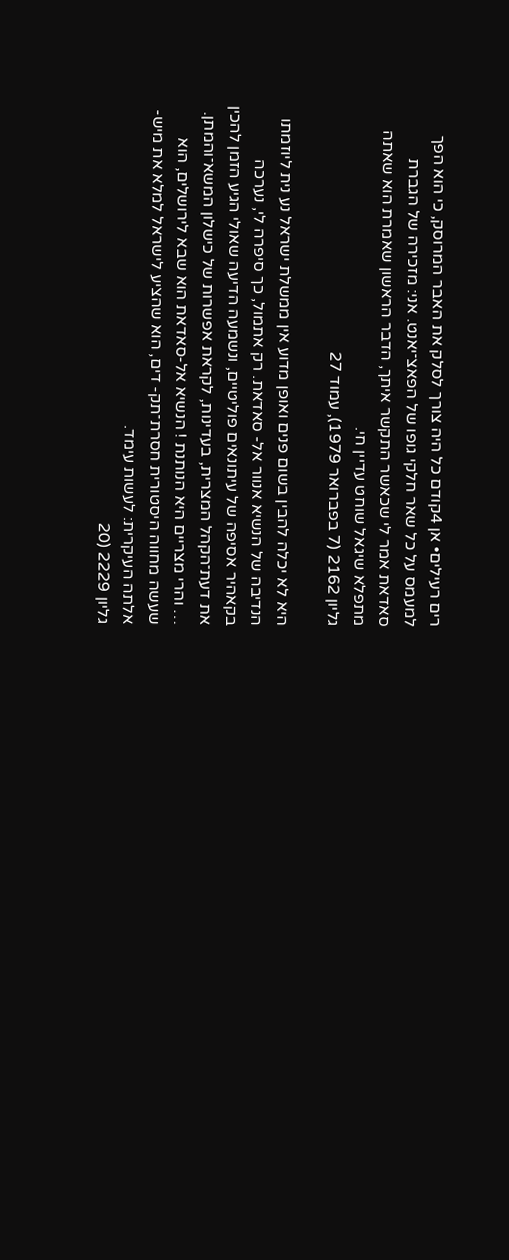רים רעילים• אן 4קודם כל היה צורך לסלק את האבר המרוסק, כי הוא הפך למעמס על כל שאר חלקי גופו של הפאצ־יאנט. אני: מזכירה של הגברת סאדאת אמר לי שכאשר התקשר איתך, הדבר הראשון שאמרת הוא שאתה מתפלא שיגאל שוחט עדיין חי.
גליון 2162 (7 בפברואר 1979), עמוד 27

היא לא יכלה להבין בשום פנים ואופן מדוע אין ממשלת ישראל נע נית ליוזמתו הנדיבה של הנשיא אנוור אל- סאדאת. רק אתמול, כך סיפרה לי, נערכה בקאהיר אסיפה של עיתונאים פוליטיים, ונשמעה הדיעה שאולי הגיע הזמן להכין את דעת־הקהל המצרית, בעדינות, לקראת אפשרות של כישלון המשא־והמתן. … והרי מצריים היא הנותנת ! הנשיא אל-סאדאת הוא שבא לירושלים, הוא שעשה מחווה היסטורית חסרת־תק- דים, הוא שהציע לישראל למלא את מיש- אלתה העיקרית: לעשות עימד.
גליון 2229 (20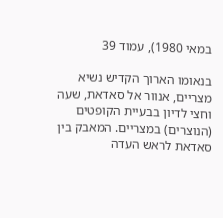במאי 1980), עמוד 39

בנאומו הארוך הקדיש נשיא מצריים, אנוור אל סאדאת, שעה וחצי לדיון בבעיית הקופטים (הנוצרים) במצריים. המאבק בין סאדאת לראש העדה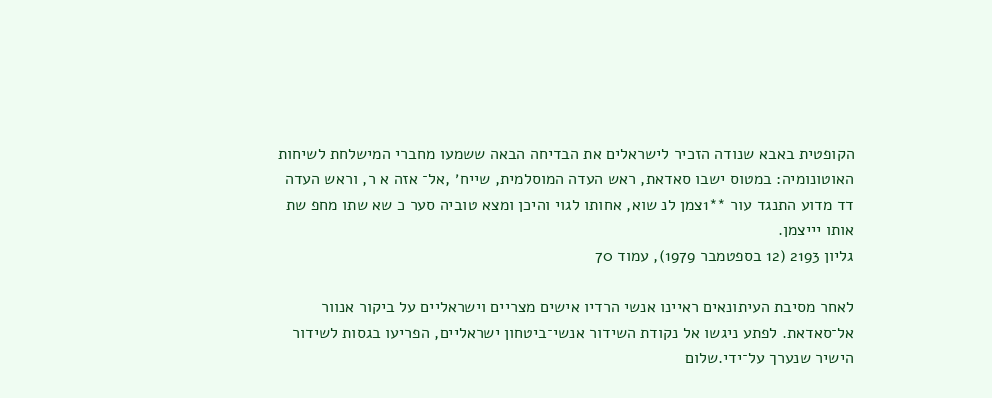הקופטית באבא שנודה הזכיר לישראלים את הבדיחה הבאה ששמעו מחברי המישלחת לשיחות האוטונומיה: במטוס ישבו סאדאת, ראש העדה המוסלמית, שייח׳ ,אל־ אזה א ר, וראש העדה דד מדוע התנגד עור **1צמן לנ שוא, אחותו לגוי והיכן ומצא טוביה סער כ שא שתו מחפ שת אותו יייצמן.
גליון 2193 (12 בספטמבר 1979), עמוד 70

לאחר מסיבת העיתונאים ראיינו אנשי הרדיו אישים מצריים וישראליים על ביקור אנוור אל־סאדאת. לפתע ניגשו אל נקודת השידור אנשי־ביטחון ישראליים, הפריעו בגסות לשידור הישיר שנערך על־ידי.שלום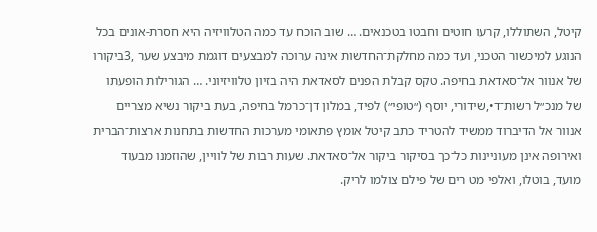קיטל, השתוללו, קרעו חוטים וחבטו בטכנאים. … שוב הוכח עד כמה הטלוויזיה היא חסרת-אונים בכל הנוגע למיכשור הטכני, ועד כמה מחלקת־החדשות אינה ערוכה למבצעים דוגמת מיבצע שער ,3ביקורו של אנוור אל־סאדאת בחיפה. טקס קבלת הפנים לסאדאת היה בזיון טלוויזיוני. … הגורילות הופעתו של מנכ״ל רשות־ד•,שידורי, יוסף (״טופי״) לפיד, במלון דן־כרמל בחיפה, בעת ביקור נשיא מצריים אנוור אל הדיברוד ממשיד להטריד כתב קיטל אומץ פתאומי מערכות החדשות בתחנות ארצות־הברית ואירופה אינן מעוניינות כל־כך בסיקור ביקור אל־סאדאת. שעות רבות של לוויין, שהוזמנו מבעוד מועד, בוטלו, ואלפי מט רים של פילם צולמו לריק.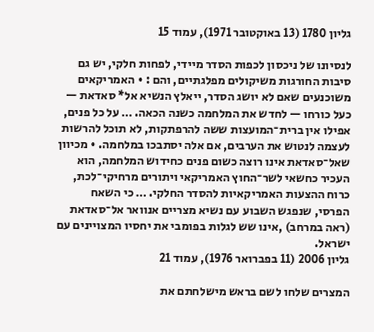גליון 1780 (13 באוקטובר 1971), עמוד 15

לנסיונו של ניכסון לכפות הסדר מיידי, לפחות חלקי, יש גם סיבות החורגות משיקולים מפלגתיים, והם : • האמריקאים משוכנעים שאם לא יושג הסדר, ייאלץ הנשיא אל* סאדאת — כעל כורחו — לחדש את המלחמה כשנה הכאה. … על כל פנים, אפילו אין ברית־המועצות ששה להרפתקות, לא תוכל להרשות לעצמה לנטוש את הערבים, אם אלה יסתבכו במלחמה. • מכיוון שאל־סאדאת אינו רוצה כשום פנים כחידוש המלחמה, הוא העכיר כחשאי לשר־החוץ האמריקאי ויתורים מרחיקי־לכת, כרוח ההצעות האמריקאיות להסדר החלקי. … כי השאח הפרסי, שנפגש השבוע עם נשיא מצריים אנוואר אל־סאדאת (ראה במרחב) ,אינו שש לגלות בפומבי את יחסיו המצויינים עם ישראל.
גליון 2006 (11 בפברואר 1976), עמוד 21

המצרים שלחו לשם בראש מישלחתם את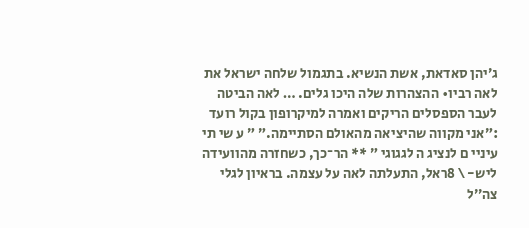ג׳יהן סאדאת, אשת הנשיא. בתגמול שלחה ישראל את לאה רביו• ההצהרות שלה היכו גלים. … לאה הביטה לעבר הספסלים הריקים ואמרה למיקרופון בקול רועד :״אני מקווה שהיציאה מהאולם הסתיימה.״ ״ ע שי תי עיניי ם לנציג ה לגגוגי ״ ** הר־כך, כשחזרה מהוועידה ליש- \ 8ראל, התעלתה לאה על עצמה. בראיון לגלי צה׳׳ל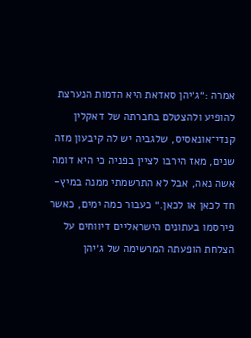אמרה :״ג׳יהן סאדאת היא הדמות הנערצת להופיע ולהצטלם בחברתה של דאקלין קנדי־אונאסיס, שלגביה יש לה קיבעון מזה שנים, מאז הירבו לציין בפניה כי היא דומה אשה נאה, אבל לא התרשמתי ממנה במיץ- חד לכאן או לכאן.״ כעבור כמה ימים, כאשר פירסמו בעתונים הישראליים דיווחים על הצלחת הופעתה המרשימה של ג׳יהן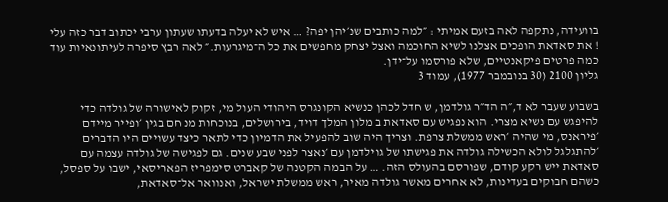בוועידה, נתקפה לאה בזעם אמיתי : ״למה כותבים שנ׳יהן יפה? … איש לא יעלה בדעתו שעתון ערבי יכתוב דבר כזה עלי ! את סאדאת הופכים אצלנו לשיא החוכמה ואצל יצחק מחפשים את כל ה־מיגרעות.״ לאה רבץ סיפרה לעיתונאיות עוד כמה פרטים פיקאנטיים, שלא פורסמו על־ידן.
גליון 2100 (30 בנובמבר 1977), עמוד 3

בשבוע שעבר לא ד,״ה הד״ר גולדמן, ש חדל לכהן כנשיא הקונגרס היהודי העול מי, זקוק לאישורה של גולדה כדי להיפגש עם נשיא מצרי. הוא נפגיש עם סאדאת ב מלון המלך דויד, בירושלים, בנוכחות מנ חם בגין ׳ופייר מיידם ׳פיראנס, מי שהיה ׳ראש ממשלת צרפת. וצריך היה שוב להפעיל את הדמיון כדי לתאר כיצד עשויים היו הדברים ׳להתגלגל לולא הכשילה גולדה את פגישתו של גוילדמן עם ׳נאצר לפני שבע שנים. גם לפגישה של גולדה עצמה עם סאדאת ייש רקע קודם, שפורסם בהעולס הזה. … על הבמה הקטנה של קאברט סימפריז הפאריסאי, ישבו על ספסל, כשהם חבוקים בעדינות, לא אחרים מאשר גולדה מאיר, ראש ממשלת ישראל, ואנוואר אל־סאדאת,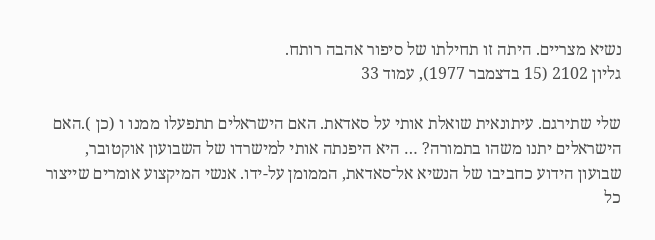נשיא מצריים. היתה זו תחילתו של סיפור אהבה רותח.
גליון 2102 (15 בדצמבר 1977), עמוד 33

שלי שתירגם. עיתונאית שואלת אותי על סאדאת. האם הישראלים תתפעלו ממנו ו (כן ).האם הישראלים יתנו משהו בתמורה? … היא היפנתה אותי למישרדו של השבועון אוקטובר, שבועון הידוע כחביבו של הנשיא אל־סאדאת, הממומן על-ידו. אנשי המיקצוע אומרים שייצור כל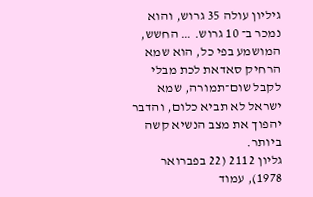גיליון עולה 35 גרוש, והוא נמכר ב־ 10 גרוש. … החשש, המושמע בפי כל, הוא שמא הרחיק סאדאת לכת מבלי לקבל שום־תמורה, שמא ישראל לא תביא כלום, והדבר יהפוך את מצב הנשיא קשה ביותר.
גליון 2112 (22 בפברואר 1978), עמוד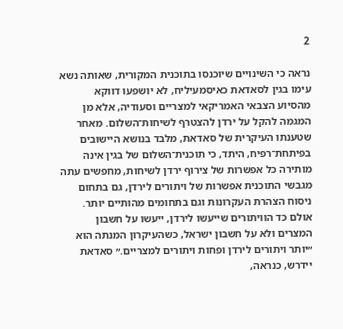2

נראה כי השינויים שיוכנסו בתוכנית המקורית, שאותה נשא עימו בגין לסאדאת כאיסמעיליח, לא יושפעו דווקא מהסיוע הצבאי האמריקאי למצריים וסעודיה, אלא מן המגמה להקל על ירדן להצטרף לשיחות־השלום. מאחר שטענתו העיקרית של סאדאת, מלבד בנושא היישובים בפיתחת־רפיח, היתד, כי תוכנית־השלום של בגין אינה מותירה כל אפשרות של צירוף ירדן לשיחות, מחפשים עתה מגבשי התוכנית אפשרות של ויתורים לירדן, גם בתחום ניסוח הצהרת העקרונות וגם בתחומים מהותיים יותר. אולם כד הוויתורים שייעשו לירדן, ייעשו על חשבון המצרים ולא על חשבון ישראל, כשהעיקרון המנתה הוא ״יותר ויתורים לירדן ופחות ויתורים למצריים.״ סאדאת יידרש, כנראה,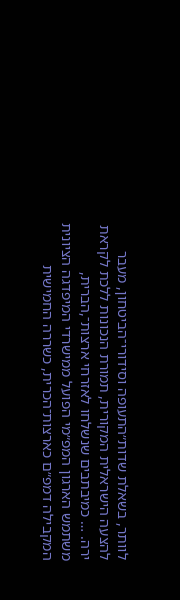לוותר, בשאלת שדות״התעופה וסידורי־הביטחון, מעבר להצעה הישראלית המקורית, תמורת הנכונות ללכת לקראת ירה. … כמיבתבים שנשלחו לאזרחי ארצות־,הברית, משתמש הארגון המפ״מי הפועל ממישרדי המיפדגה הציונית המקבילה דמפ״ם כארצות־הכרית, כשררה החמישית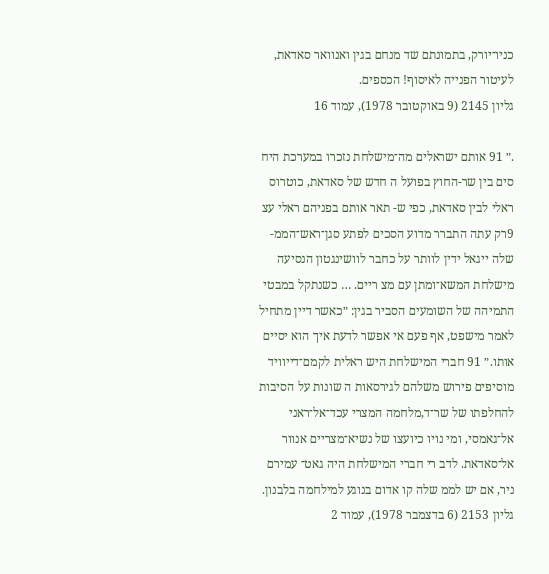כניו־יורק, בתמונתם שד מנחם בגין ואנוואר סאדאת, לעיטור הפנייה לאיסוף! הכספים.
גליון 2145 (9 באוקטובר 1978), עמוד 16

.״ 91 אותם ישראלים מה־מישלחת נזכרו במערכת היח סים בין שר-החוץ בפועל ה חדש של סאדאת, כוטרוס ראלי לבין סאדאת, כפי ש- תאר אותם בפניהם ראלי עצ 9רק עתה התברר מדוע הסכים לפתע סגן־ראש־הממ- שלה ייגאל ידין לוותר על כחבר לוושינגטון הנסיעה מישלחת המשא־ומתן עם מצ ריים. … כשנתקל במבטי התמיהה של השומעים הסביר בגין: ״כאשר דיין מתחיל לאמר מישפט, אף פעם אי אפשר לדעת איך הוא יסיים אותו.״ 91 חברי המישלחת היש ראלית לקמם־דייוויד מוסיפים פירוש משלהם לגירסאות ה שונות על הסיבות להחלפתו של שר־ד,מלחמה המצרי עכד־אל־ראני אל־גאמסי, ומי נויו כיועצו של נשיא־מצריים אנוור אל־סאדאת. לדב רי חברי המישלחת היה גאט־ עמירם ניר, אם יש לממ שלה קו אדום בנוגע למילחמה בלבנון.
גליון 2153 (6 בדצמבר 1978), עמוד 2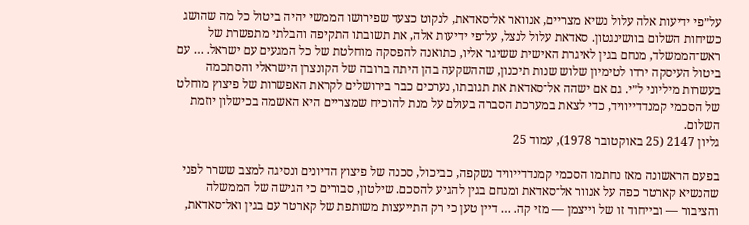על״פי ידיעות אלה עלול נשיא מצריים, אנוואר אל־סאדאת, לנקוט כצעד שפירושו הממשי יהיה ביטול כל מה שהושג כשיחות השלום בוושינגטון. סאדאת עלול לנצל, על־פי ידיעות אלה, את תשובתו התקיפה והבלתי מתפשרת של ראש־הממשלד, מנחם בגין לאיגרת האישית ששיגר אליו, כתואנה להפסקה מוחלטת של כל המגעים עם ישראל. … עם ביטול העיסקה ירדו לטימיון שלוש שנות תיכנון, שההשקעה בהן היתה ברובה של הקונצרן הישראלי והסתכמה בעשרות מיליוני ל״י. גם אם ישהה אל־סאדאת את תגובתו, נערכים כבר בירושלים לקראת האפשרות של פיצוץ מוחלט של הסכמי קמנדדייוויד, כדי לצאת במערכת הסברה בעולם על מנת להוכיח שמצריים היא האשמה בכישלון יוזמת השלום.
גליון 2147 (25 באוקטובר 1978), עמוד 25

בפעם הראשונה מאז נחתמו הסכמי קמנדדייוויד נשקפה, כביכול, סכנה של פיצוץ הדיונים ונסיגה למצב ששרר לפני שהנשיא קארטר כפה על אנוור אל־סאדאת ומנחם בגין להגיע להסכם. שילטון, סבורים כי הגישה של הממשלה והציבור — ובייחוד זו של וייצמן — מזי קה. … דיין טען כי רק התייעצות משותפת של קארטר עם בגין ואל־סאדאת,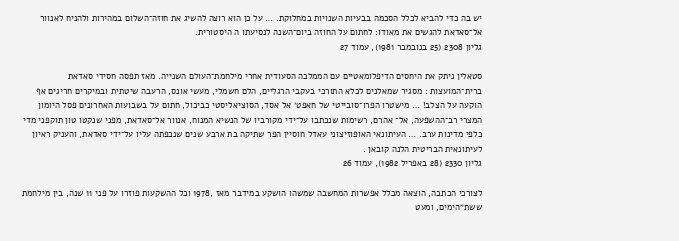יש בה כדי להביא לכלל הסכמה בבעיות השנויות במחלוקת. … על כן הוא רוצה להשיג את חוזה־השלום במהירות ולהניח לאנוור אל־סאדאת להגשים את מאודו: לחתום על החוזה ביום־השנה לנסיעתו ה היסטורית.
גליון 2308 (25 בנובמבר 1981), עמוד 27

סטאלין ניתק את היחסים הדיפלומאטיים עם הממלכה הסעודית אחרי מילחמת־העולם השנייה. מאז תפסה חסידי סאדאת ברית־המועצות : מסגיר שמאלנים לכלא התורכי בעקבי הרגליים, הלם חשמלי, מעשי אונס, הרעבה שיטתית ובמיקרים חריגים אף הוקעה על הצלב! … מישטרו הפרו־סובייטי של חאפט׳ אל אסד, הסוציאליסטי כביכול, חתום על בשבועות האחרונים פסל היומון המצרי רב־ההשפעה, אל־ אהרם, רשימות שנכתבו על־ידי מקורביו של הנשיא המנוח, אנוור אל־סאדאת, מפני שנקטו טון תוקפני מדי כלפי מדינות ערב. … העיתונאי האופוזיצוני עאדל חוסיין הפר שתיקה בת ארבע שנים שנכפתה עליו על־ידי סאדאת, והעניק ראיון לעיתונאית הבריטית הלנה קובאן .
גליון 2330 (28 באפריל 1982), עמוד 26

לצורכי הכתבה, הוצאה מכלל אפשרות המחשבה שמשהו הושקע במידבר מאז ,1978 וכל ההשקעות פוזרו על פני 11 שנה, בין מילחמת ששת״הימים, ומעט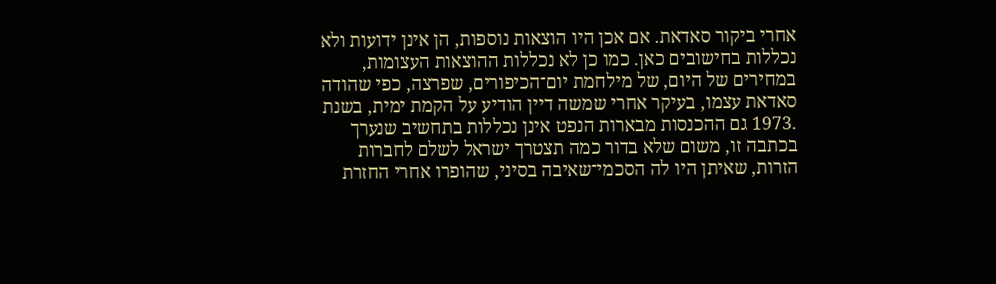אחרי ביקור סאדאת. אם אכן היו הוצאות נוספות, הן אינן ידועות ולא נכללות בחישובים כאן. כמו כן לא נכללות ההוצאות העצומות, במחירים של היום, של מילחמת יום־הכיפורים, שפרצה, כפי שהודה סאדאת עצמו, בעיקר אחרי שמשה דיין הודיע על הקמת ימית, בשנת .1973 גם ההכנסות מבארות הנפט אינן נכללות בתחשיב שנערך בכתבה זו, משום שלא בדור כמה תצטרך ישראל לשלם לחברות הזרות, שאיתן היו לה הסכמי־שאיבה בסיני, שהופרו אחרי החזרת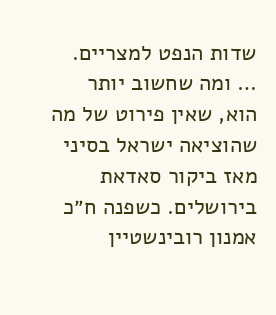שדות הנפט למצריים. … ומה שחשוב יותר הוא, שאין פירוט של מה שהוציאה ישראל בסיני מאז ביקור סאדאת בירושלים. כשפנה ח״כ אמנון רובינשטיין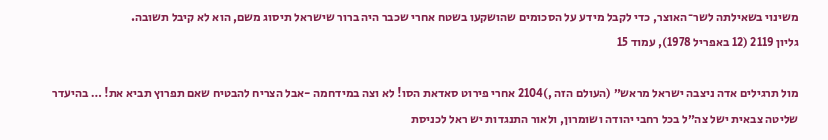משינוי בשאילתה לשר־האוצר, כדי לקבל מידע על הסכומים שהושקעו בשטח אחרי שכבר היה ברור שישראל תיסוג משם, הוא לא קיבל תשובה.
גליון 2119 (12 באפריל 1978), עמוד 15

מול תרגילים אדה ניצבה ישראל מראש״ (העולם הזה ,)2104 אחרי פירוט סאדאת הסו! לא וצה במידחמה -אבל הצריח להבטיח שאם תפרוץ תביא את! … בהיעדר שליטה צבאית ישל צה״ל בכל רחבי יהודה ושומרון, ולאור התנגדות יש ראל לכניסת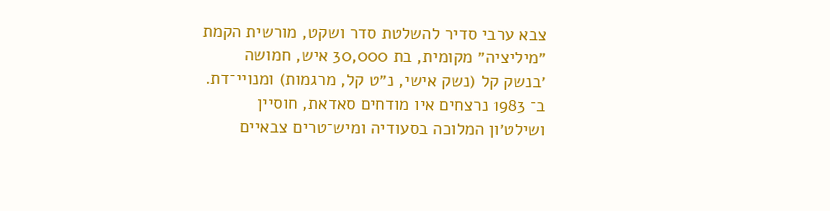צבא ערבי סדיר להשלטת סדר ושקט, מורשית הקמת ״מיליציה״ מקומית, בת 30,000 איש, חמושה ׳בנשק קל (נשק אישי, נ״ט קל, מרגמות) ומנויי־דת. ב־ 1983 נרצחים איו מודחים סאדאת, חוסיין ושילט׳ון המלוכה בסעודיה ומיש־טרים צבאיים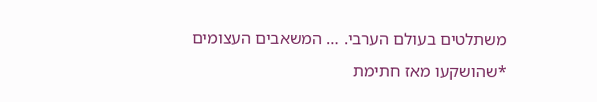משתלטים בעולם הערבי. … המשאבים העצומים *שהושקעו מאז חתימת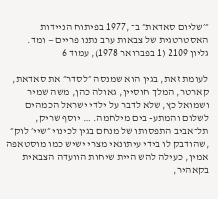״׳שליום סאדאת״ ב־ ,1977 בפיתוח הניידות האסטרטגית של צבאות ערב נתנו פריים — ומד.
גליון 2109 (1 בפברואר 1978), עמוד 6

לעומת זאת, בגין הוא שמנסה ״לסדר״ את סאדאת, קארטר, המלך חוסיין, גאולה כהן, משה שמיר ושמואל כץ, שלא לדבר על ילדי ישראל הכמהים לשלום והמתע- בים מילחמה. … יוסף שריק, תל־אביב התפסותו של מנחם בגין לכינוי ״שיי׳ לוק״ ,שהודבק לו בידי עיתונאי מצרי ישיש כמו מוסטאפה אמין, כעילה להש היית שיחות הוועדה הצבאית בקאהיר,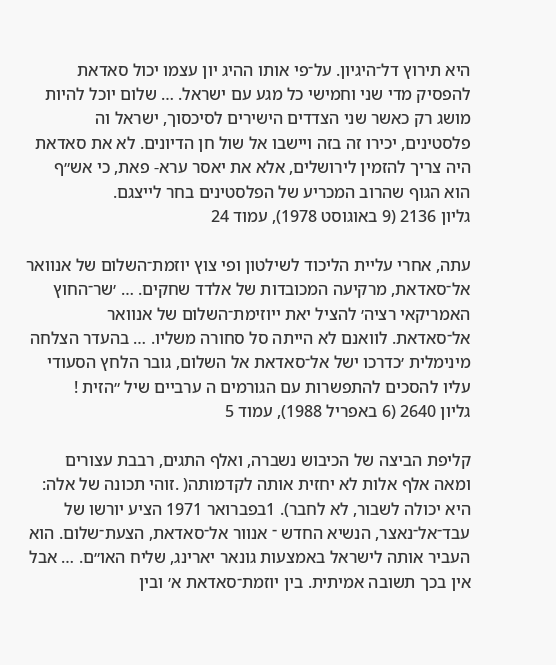היא תירוץ דל־היגיון. על־פי אותו ההיג יון עצמו יכול סאדאת להפסיק מדי שני וחמישי כל מגע עם ישראל. … שלום יוכל להיות מושג רק כאשר שני הצדדים הישירים לסיכסוך, ישראל וה פלסטינים, יכירו זה בזה ויישבו אל שול חן הדיונים. לא את סאדאת היה צריך להזמין לירושלים, אלא את יאסר ערא- פאת, כי אש״ף הוא הגוף שהרוב המכריע של הפלסטינים בחר לייצגם.
גליון 2136 (9 באוגוסט 1978), עמוד 24

עתה, אחרי עליית הליכוד לשילטון ופי צוץ יוזמת־השלום של אנוואר אל־סאדאת, מרקיעה המכובדות של אלדד שחקים. … ׳שר־החוץ האמריקאי רציה׳ להציל יאת ייוזימת־השלום של אנוואר אל־סאדאת. לוואנם לא הייתה סל סחורה משליו. … בהעדר הצלחה מינימלית ׳כדרכו ישל אל־סאדאת אל השלום, גובר הלחץ הסעודי עליו להסכים להתפשרות עם הגורמים ה ערביים שיל ״הזית !
גליון 2640 (6 באפריל 1988), עמוד 5

קליפת הביצה של הכיבוש נשברה, ואלף התגים, רבבת עצורים ומאה אלף אלות לא יחזית אותה לקדמותה( .זוהי תכונה של אלה: היא יכולה לשבור, לא לחבר). 1בפברואר 1971 הציע יורשו של עבד־אל־נאצר, הנשיא החדש ־ אנוור אל־סאדאת, הצעת־שלום. הוא העביר אותה לישראל באמצעות גונאר יארינג, שליח האו״ם. … אבל אין בכך תשובה אמיתית. בין יוזמת־סאדאת א׳ ובין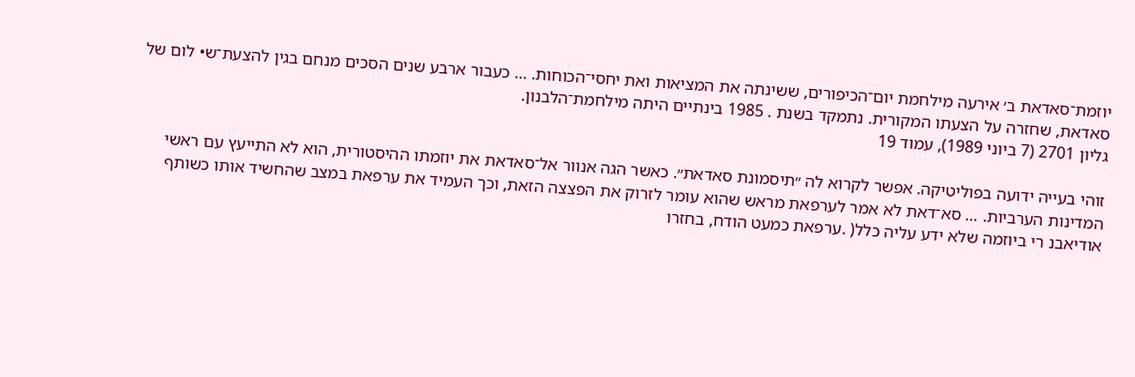יוזמת־סאדאת ב׳ אירעה מילחמת יום־הכיפורים, ששינתה את המציאות ואת יחסי־הכוחות. … כעבור ארבע שנים הסכים מנחם בגין להצעת־ש• לום של סאדאת, שחזרה על הצעתו המקורית. נתמקד בשנת . 1985 בינתיים היתה מילחמת־הלבנון.
גליון 2701 (7 ביוני 1989), עמוד 19

זוהי בעייה ידועה בפוליטיקה. אפשר לקרוא לה ״תיסמונת סאדאת״. כאשר הגה אנוור אל־סאדאת את יוזמתו ההיסטורית, הוא לא התייעץ עם ראשי המדינות הערביות. … סא־דאת לא אמר לערפאת מראש שהוא עומר לזרוק את הפצצה הזאת, וכך העמיד את ערפאת במצב שהחשיד אותו כשותף אודיאבנ רי ביוזמה שלא ידע עליה כלל( .ערפאת כמעט הודח, בחזרו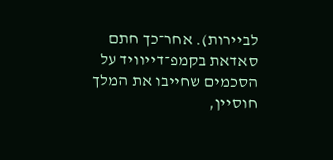לביירות). אחר־כך חתם סאדאת בקמפ־דייוויד על הסכמים שחייבו את המלך חוסיין,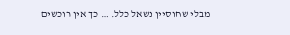מבלי שחוסיין נשאל כלל. … כך אין רוכשים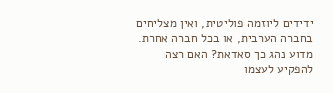ידידים ליוזמה פוליטית, ואין מצליחים בחברה הערבית, או בכל חברה אחרת. מדוע נהג כך סאדאת? האם רצה להפקיע לעצמו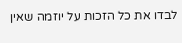לבדו את כל הזכות על יוזמה שאין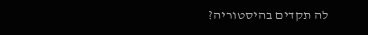לה תקדים בהיסטוריה?